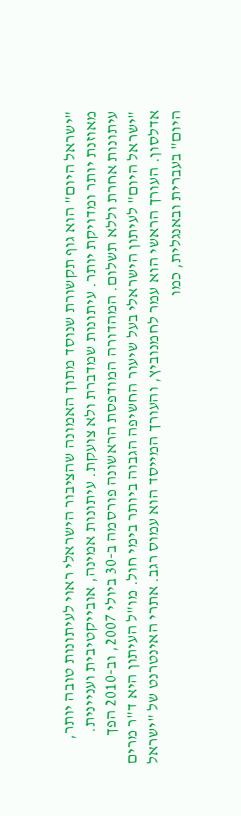"ישראל היום" הוא גוף תקשורת שנוסד מתוך האמונה שהציבור הישראלי ראוי לעיתונות טובה יותר, מאוזנת יותר ומדויקת יותר. עיתונות שמדברת ולא צועקת. עיתונות אמינה, אובייקטיבית ועניינית. עיתונות אחרת וללא תשלום. המהדורה המודפסת הראשונה פורסמה ב-30 ביולי 2007, וב-2010 הפך "ישראל היום" לעיתון הישראלי בעל שיעור החשיפה הגבוה ביותר בימי חול. מו"ל העיתון היא ד"ר מרים אדלסון. העורך הראשי הוא עמר לחמנוביץ, והעורך המייסד הוא עמוס רגב. אתרי האינטרנט של "ישראל היום" בעברית ובאנגלית, כמו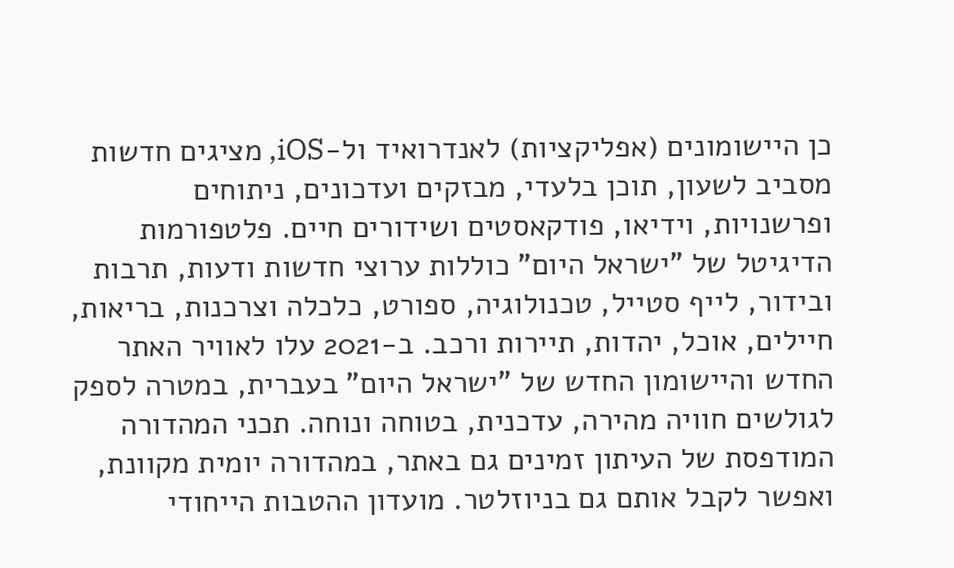כן היישומונים (אפליקציות) לאנדרואיד ול-iOS, מציגים חדשות מסביב לשעון, תוכן בלעדי, מבזקים ועדכונים, ניתוחים ופרשנויות, וידיאו, פודקאסטים ושידורים חיים. פלטפורמות הדיגיטל של "ישראל היום" כוללות ערוצי חדשות ודעות, תרבות ובידור, לייף סטייל, טכנולוגיה, ספורט, כלכלה וצרכנות, בריאות, חיילים, אוכל, יהדות, תיירות ורכב. ב-2021 עלו לאוויר האתר החדש והיישומון החדש של "ישראל היום" בעברית, במטרה לספק לגולשים חוויה מהירה, עדכנית, בטוחה ונוחה. תכני המהדורה המודפסת של העיתון זמינים גם באתר, במהדורה יומית מקוונת, ואפשר לקבל אותם גם בניוזלטר. מועדון ההטבות הייחודי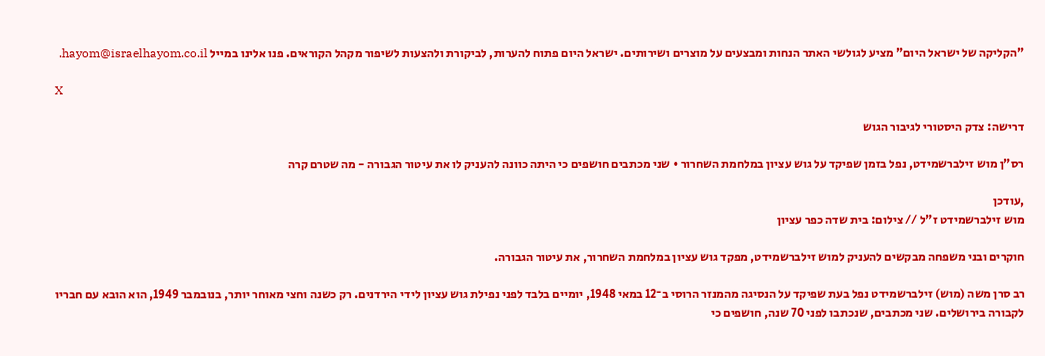"הקליקה של ישראל היום" מציע לגולשי האתר הנחות ומבצעים על מוצרים ושירותים. ישראל היום פתוח להערות, לביקורת ולהצעות לשיפור מקהל הקוראים. פנו אלינו במייל hayom@israelhayom.co.il.

X

דרישה: צדק היסטורי לגיבור הגוש

רס"ן מוש זילברשמידט, נפל בזמן שפיקד על גוש עציון במלחמת השחרור • שני מכתבים חושפים כי היתה כוונה להעניק לו את עיטור הגבורה - מה שטרם קרה

,עודכן
מוש זילברשמידט ז"ל // צילום: בית שדה כפר עציון

חוקרים ובני משפחה מבקשים להעניק למוש זילברשמידט, מפקד גוש עציון במלחמת השחרור, את עיטור הגבורה.

רב סרן משה (מוש) זילברשמידט נפל בעת שפיקד על הנסיגה מהמנזר הרוסי ב־12 במאי 1948, יומיים בלבד לפני נפילת גוש עציון לידי הירדנים. רק כשנה וחצי מאוחר יותר, בנובמבר 1949, הוא הובא עם חבריו לקבורה בירושלים. שני מכתבים, שנכתבו לפני 70 שנה, חושפים כי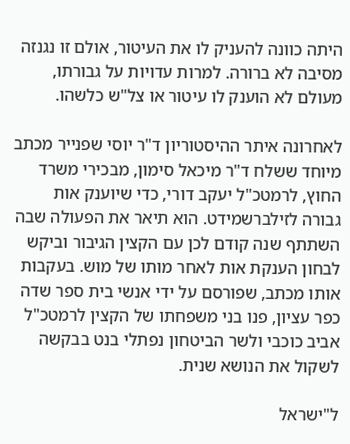היתה כוונה להעניק לו את העיטור, אולם זו נגנזה מסיבה לא ברורה. למרות עדויות על גבורתו, מעולם לא הוענק לו עיטור או צל"ש כלשהו.

לאחרונה איתר ההיסטוריון ד"ר יוסי שפנייר מכתב מיוחד ששלח ד"ר מיכאל סימון, מבכירי משרד החוץ, לרמטכ"ל יעקב דורי, כדי שיוענק אות גבורה לזילברשמידט. הוא תיאר את הפעולה שבה השתתף שנה קודם לכן עם הקצין הגיבור וביקש לבחון הענקת אות לאחר מותו של מוש. בעקבות אותו מכתב, שפורסם על ידי אנשי בית ספר שדה כפר עציון, פנו בני משפחתו של הקצין לרמטכ"ל אביב כוכבי ולשר הביטחון נפתלי בנט בבקשה לשקול את הנושא שנית.

ל"ישראל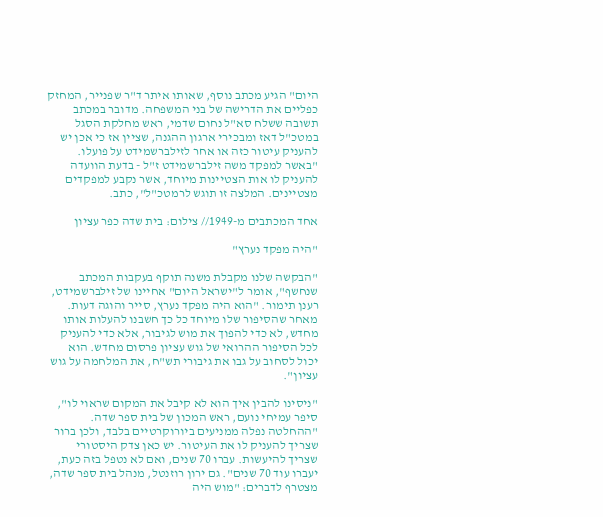היום" הגיע מכתב נוסף, שאותו איתר ד"ר שפנייר, המחזק כפליים את הדרישה של בני המשפחה. מדובר במכתב תשובה ששלח סא"ל נחום שדמי, ראש מחלקת הסגל במטכ"ל דאז ומבכירי ארגון ההגנה, שציין אז כי אכן יש להעניק עיטור כזה או אחר לזילברשמידט על פועלו. "באשר למפקד משה זילברשמידט ז"ל - בדעת הוועדה להעניק לו אות הצטיינות מיוחד, אשר נקבע למפקדים מצטיינים. המלצה זו תוגש לרמטכ"ל", כתב.

אחד המכתבים מ-1949// צילום: בית שדה כפר עציון

"היה מפקד נערץ"

"הבקשה שלנו מקבלת משנה תוקף בעקבות המכתב שנחשף", אומר ל"ישראל היום" אחיינו של זילברשמידט, רענן תימור. "הוא היה מפקד נערץ, סייר והוגה דעות. מאחר שהסיפור שלו מיוחד כל כך חשבנו להעלות אותו מחדש, לא כדי להפוך את מוש לגיבור, אלא כדי להעניק לכל הסיפור ההרואי של גוש עציון פרסום מחדש. הוא יכול לסחוב על גבו את גיבורי תש"ח, את המלחמה על גוש עציון".

"ניסינו להבין איך הוא לא קיבל את המקום שראוי לו", סיפר עמיחי נועם, ראש המכון של בית ספר שדה. "ההחלטה נפלה ממניעים ביורוקרטיים בלבד, ולכן ברור שצריך להעניק לו את העיטור. יש כאן צדק היסטורי שצריך להיעשות. עברו 70 שנים, ואם לא נטפל בזה כעת, יעברו עוד 70 שנים". גם ירון רוזנטל, מנהל בית ספר שדה, מצטרף לדברים: "מוש היה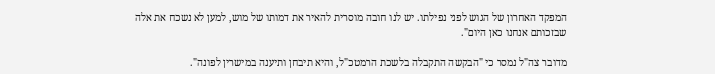המפקד האחרון של הגוש לפני נפילתו. יש לנו חובה מוסרית להאיר את דמותו של מוש, למען לא נשכח את אלה שבזכותם אנחנו כאן היום".

מדובר צה"ל נמסר כי "הבקשה התקבלה בלשכת הרמטכ"ל, והיא תיבחן ותיענה במישרין לפונה".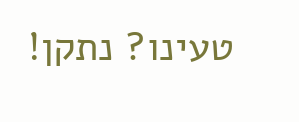טעינו? נתקן!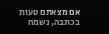אם מצאתם טעות בכתבה, נשמח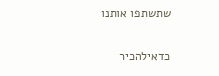שתשתפו אותנו

כדאילהכיר